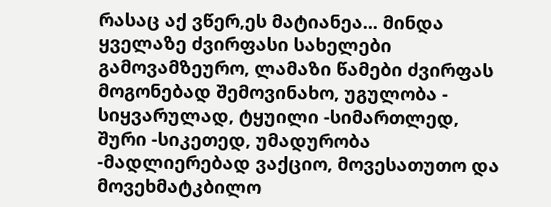რასაც აქ ვწერ,ეს მატიანეა... მინდა ყველაზე ძვირფასი სახელები გამოვამზეურო, ლამაზი წამები ძვირფას მოგონებად შემოვინახო, უგულობა - სიყვარულად, ტყუილი -სიმართლედ, შური -სიკეთედ, უმადურობა -მადლიერებად ვაქციო, მოვესათუთო და მოვეხმატკბილო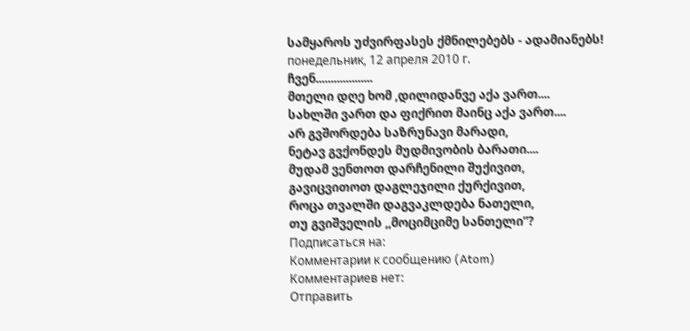სამყაროს უძვირფასეს ქმნილებებს - ადამიანებს!
понедельник, 12 апреля 2010 г.
ჩვენ...................
მთელი დღე ხომ ,დილიდანვე აქა ვართ....
სახლში ვართ და ფიქრით მაინც აქა ვართ....
არ გვშორდება საზრუნავი მარადი,
ნეტავ გვქონდეს მუდმივობის ბარათი....
მუდამ ვენთოთ დარჩენილი შუქივით,
გავიცვითოთ დაგლეჯილი ქურქივით,
როცა თვალში დაგვაკლდება ნათელი,
თუ გვიშველის ,,მოციმციმე სანთელი”?
Подписаться на:
Комментарии к сообщению (Atom)
Комментариев нет:
Отправить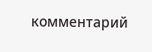комментарий